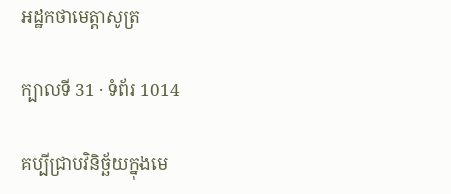អដ្ឋកថាមេត្តាសូត្រ

ក្បាលទី 31 · ទំព័រ 1014

គប្បីជ្រាបវិនិច្ឆ័យក្នុងមេ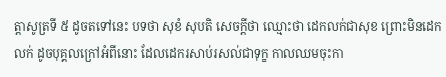ត្តាសូត្រទី ៥ ដូចតទៅនេះ បទថា សុខំ សុបតិ សេចក្តីថា ឈ្មោះថា ដេកលក់ជាសុខ ព្រោះមិនដេកលក់ ដូចបុគ្គលក្រៅអំពីនោះ ដែលដេករសាប់រសល់ជាទុក្ខ កាលឈមចុះកា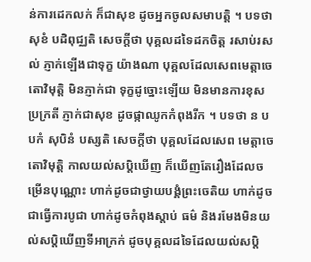ន់ការដេកលក់ ក៏ជាសុខ ដូចអ្នកចូលសមាបត្តិ ។ បទថា សុខំ បដិពុជ្ឈតិ សេចក្តីថា បុគ្គលដទៃដកចិត្ត រសាប់រសល់ ភ្ញាក់ឡើងជាទុក្ខ យ៉ាងណា បុគ្គលដែលសេពមេត្តាចេតោវិមុត្តិ មិនភ្ញាក់ជា ទុក្ខដូច្នោះឡើយ មិនមានការខុសប្រក្រតី ភ្ញាក់ជាសុខ ដូចផ្កាឈូកកំពុងរីក ។ បទថា ន បបកំ សុបិនំ បស្សតិ សេចក្តីថា បុគ្គលដែលសេព មេត្តាចេតោវិមុត្តិ កាលយល់សប្តិឃើញ ក៏ឃើញតែរឿងដែលចម្រើនបុណ្ណោះ ហាក់ដូចជាថ្វាយបង្គំព្រះចេតិយ ហាក់ដូចជាធ្វើការបូជា ហាក់ដូចកំពុងស្តាប់ ធម៌ និងរមែងមិនយល់សប្តិឃើញទីអាក្រក់ ដូចបុគ្គលដទៃដែលយល់សប្តិ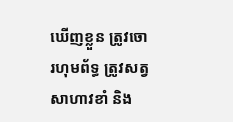ឃើញខ្លួន ត្រូវចោរហុមព័ទ្ធ ត្រូវសត្វសាហាវខាំ និង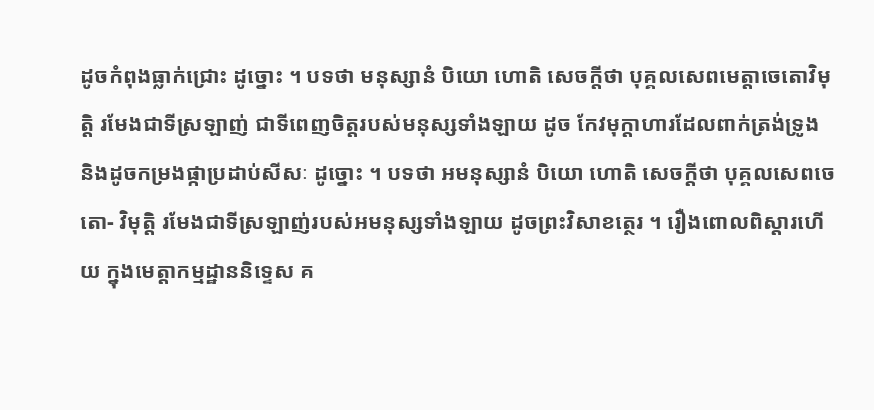ដូចកំពុងធ្លាក់ជ្រោះ ដូច្នោះ ។ បទថា មនុស្សានំ បិយោ ហោតិ សេចក្តីថា បុគ្គលសេពមេត្តាចេតោវិមុត្តិ រមែងជាទីស្រឡាញ់ ជាទីពេញចិត្តរបស់មនុស្សទាំងឡាយ ដូច កែវមុក្តាហារដែលពាក់ត្រង់ទ្រូង និងដូចកម្រងផ្កាប្រដាប់សីសៈ ដូច្នោះ ។ បទថា អមនុស្សានំ បិយោ ហោតិ សេចក្តីថា បុគ្គលសេពចេតោ- វិមុត្តិ រមែងជាទីស្រឡាញ់របស់អមនុស្សទាំងឡាយ ដូចព្រះវិសាខត្ថេរ ។ រឿងពោលពិស្តារហើយ ក្នុងមេត្តាកម្មដ្ឋាននិទ្ទេស គ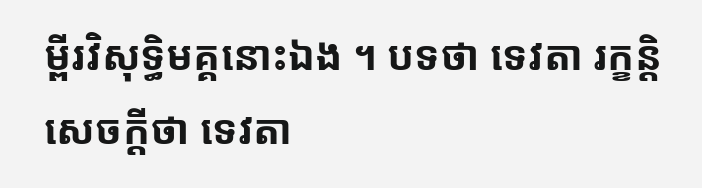ម្ពីរវិសុទ្ធិមគ្គនោះឯង ។ បទថា ទេវតា រក្ខន្តិ សេចក្តីថា ទេវតា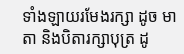ទាំងឡាយរមែងរក្សា ដូច មាតា និងបិតារក្សាបុត្រ ដូ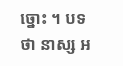ច្នោះ ។ បទថា នាស្ស អ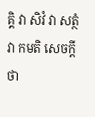គ្គិ វា សិវំ វា សត្ថំ វា កមតិ សេចក្តីថា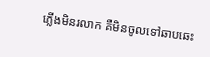ភ្លើងមិនរលាក គឺមិនចូលទៅឆាបឆេះ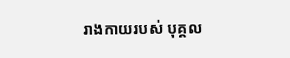រាងកាយរបស់ បុគ្គល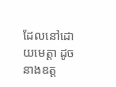ដែលនៅដោយមេត្តា ដូចនាងឧត្ត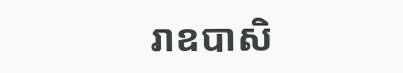រាឧបាសិ